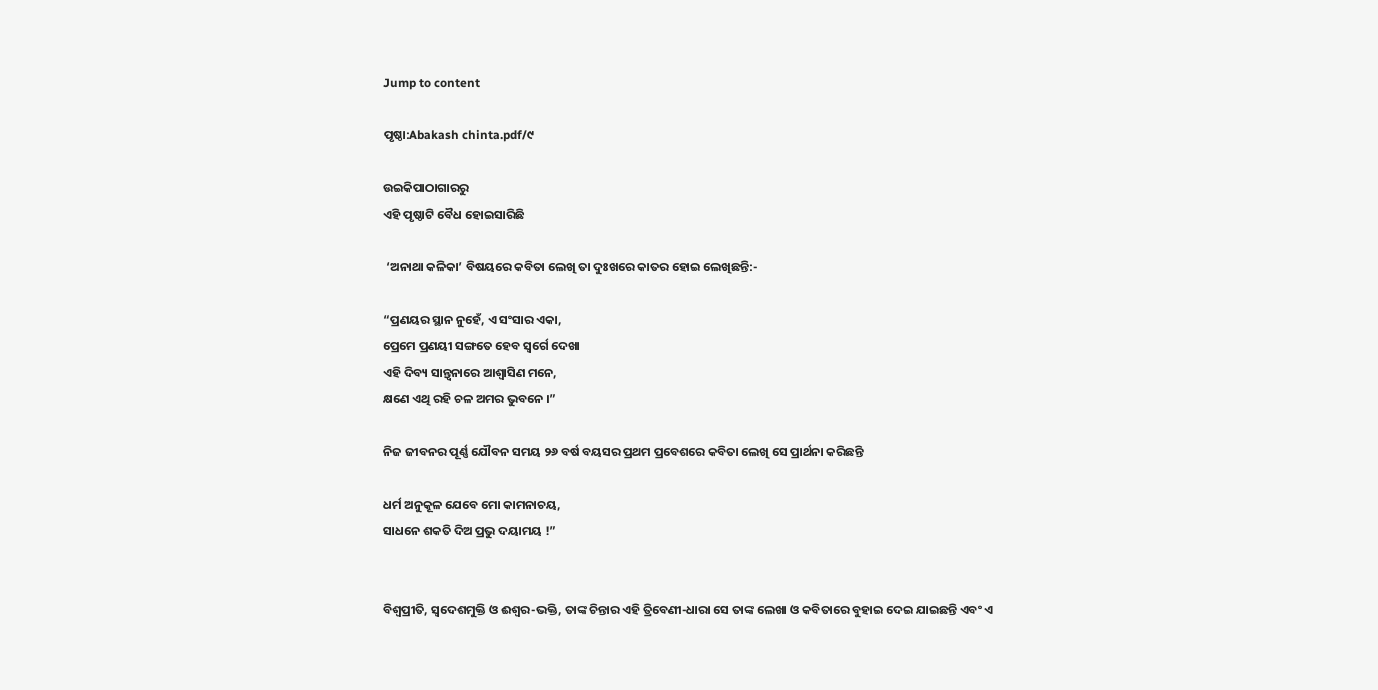Jump to content

ପୃଷ୍ଠା:Abakash chinta.pdf/୯

ଉଇକିପାଠାଗାର‌ରୁ
ଏହି ପୃଷ୍ଠାଟି ବୈଧ ହୋଇସାରିଛି

 ‘ଅନାଥା କଳିକା’ ବିଷୟରେ କବିତା ଲେଖି ତା ଦୁଃଖରେ କାତର ହୋଇ ଲେଖିଛନ୍ତି:-

“ପ୍ରଣୟର ସ୍ଥାନ ନୁହେଁ, ଏ ସଂସାର ଏକା,
ପ୍ରେମେ ପ୍ରଣୟୀ ସଙ୍ଗତେ ହେବ ସ୍ୱର୍ଗେ ଦେଖା
ଏହି ଦିବ୍ୟ ସାନ୍ତ୍ୱନାରେ ଆଶ୍ୱାସିଣ ମନେ,
କ୍ଷଣେ ଏଥି ରହି ଚଳ ଅମର ଭୁବନେ ।”

ନିଜ ଜୀବନର ପୂର୍ଣ୍ଣ ଯୌବନ ସମୟ ୨୬ ବର୍ଷ ବୟସର ପ୍ରଥମ ପ୍ରବେଶରେ କବିତା ଲେଖି ସେ ପ୍ରାର୍ଥନା କରିଛନ୍ତି

ଧର୍ମ ଅନୁକୂଳ ଯେବେ ମୋ କାମନାଚୟ,
ସାଧନେ ଶକତି ଦିଅ ପ୍ରଭୁ ଦୟାମୟ !”


ବିଶ୍ୱପ୍ରୀତି, ସ୍ୱଦେଶମୁକ୍ତି ଓ ଈଶ୍ୱର-ଭକ୍ତି, ତାଙ୍କ ଚିନ୍ତାର ଏହି ତ୍ରିବେଣୀ-ଧାରା ସେ ତାଙ୍କ ଲେଖା ଓ କବିତାରେ ବୁହାଇ ଦେଇ ଯାଇଛନ୍ତି ଏବଂ ଏ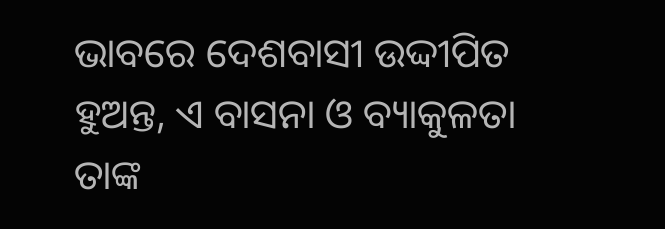ଭାବରେ ଦେଶବାସୀ ଉଦ୍ଦୀପିତ ହୁଅନ୍ତ, ଏ ବାସନା ଓ ବ୍ୟାକୁଳତା ତାଙ୍କ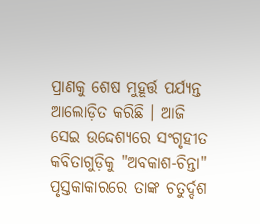ପ୍ରାଣକୁ ଶେଷ ମୁହୂର୍ତ୍ତ ପର୍ଯ୍ୟନ୍ତ ଆଲୋଡ଼ିତ କରିଛି । ଆଜି ସେଇ ଉଦ୍ଦେଶ୍ୟରେ ସଂଗୃହୀତ କବିତାଗୁଡ଼ିକୁ "ଅବକାଶ-ଚିନ୍ତା" ପୃସ୍ତକାକାରରେ ତାଙ୍କ ଚତୁର୍ଦ୍ଦଶ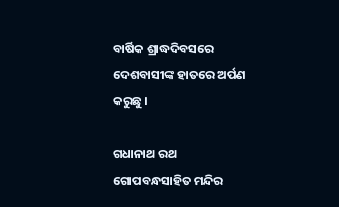ବାର୍ଷିକ ଶ୍ରାଦ୍ଧଦିବସରେ ଦେଶବାସୀଙ୍କ ହାତରେ ଅର୍ପଣ କରୁଛୁ ।

ଗଧାନାଥ ରଥ
ଗୋପବନ୍ଧସାହିତ ମନ୍ଦିର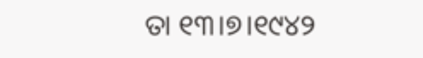ତା ୧୩।୭।୧୯୪୨